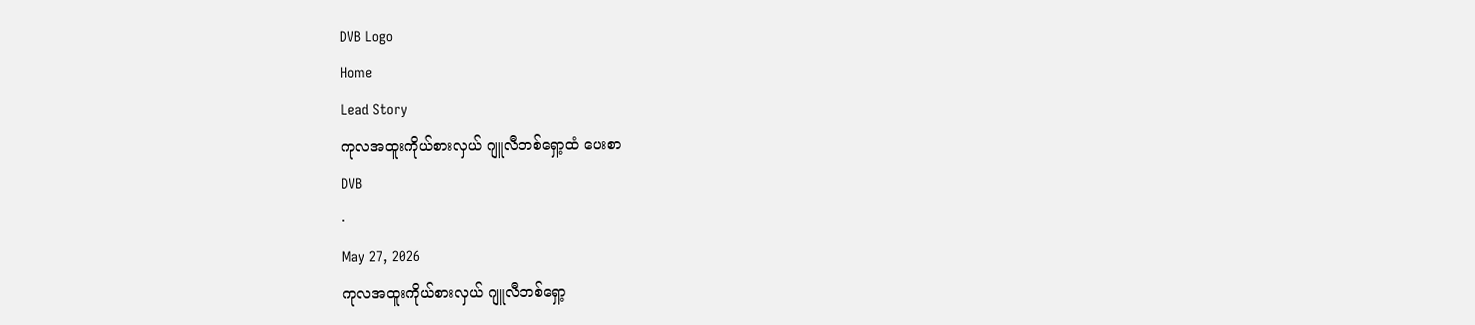DVB Logo
Home
Lead Story
ကုလအထူးကိုယ်စားလှယ် ဂျူလီဘစ်ရှော့ထံ ပေးစာ
DVB
·
May 27, 2026
ကုလအထူးကိုယ်စားလှယ် ဂျူလီဘစ်ရှော့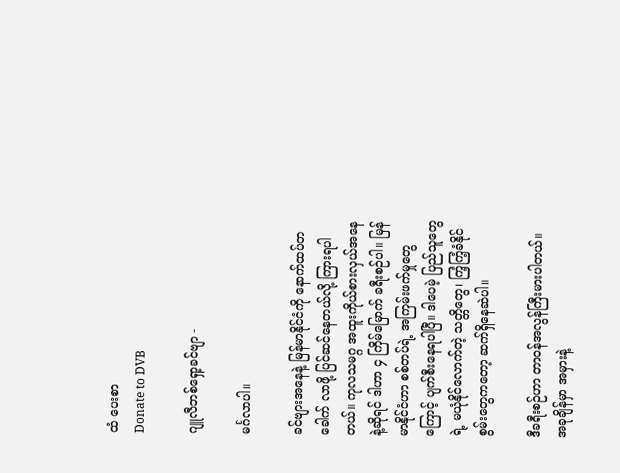ထံ ပေးစာ
Donate to DVB

ဂျူလီဘစ်ရှော့ခင်ဗျာ -

မင်္ဂလာပါ။

ခင်ဗျားအနေနဲ့ မြန်မာနိုင်ငံကို နောက်ထပ်တခေါက် လာဖို့ ပြင်ဆင်နေတယ်လို့ ကြားရပါတယ်။ ကုလသမဂ္ဂ အထူးကိုယ်စားလှယ်အနေနဲ့ဆိုရင် ဒါဟာ ၄ ကြိမ်မြောက် ခရီးစဉ်ပါ။ မြန်မာနိုင်ငံဟာ စစ်တပ်ရဲ့ အကြမ်းဖက်မှုတွေကြောင့် ပျက်စီးနေရပါပြီ။ ဒါပေမဲ့ ပြည်သူတွေရဲ့ မယုံနိုင်လောက်တဲ့ သတ္တိတွေ၊ ကြံ့ကြံ့ခံနိုင်စွမ်းတွေကတော့ ဆက်ရှိနေဆဲပါ။

ဒီခရီးစဉ်ဟာ တာဝန်အလွန်ကြီးမားပါတယ်။ အခုချိန်မှာ အမှားနဲ့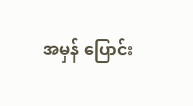အမှန် ပြောင်း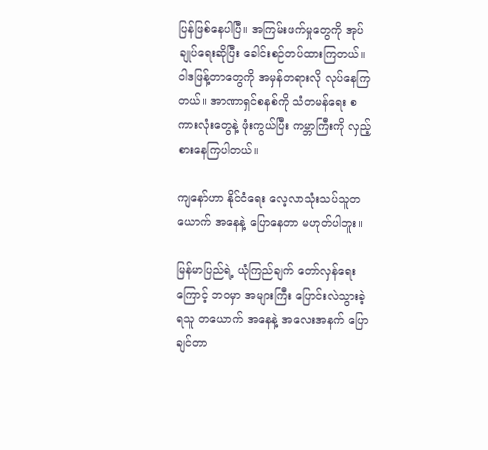ပြန်ဖြစ်နေပါပြီ။ အကြမ်းဖက်မှုတွေကို အုပ်ချုပ်ရေးဆိုပြီး ခေါင်းစဉ်တပ်ထားကြတယ်။ ဝါဒဖြန့်တာတွေကို အမှန်တရားလို လုပ်နေကြတယ်။ အာဏာရှင်စနစ်ကို သံတမန်ရေး စကားလုံးတွေနဲ့ ဖုံးကွယ်ပြီး ကမ္ဘာကြီးကို လှည့်စားနေကြပါတယ်။

ကျနော်ဟာ နိုင်ငံရေး လေ့လာသုံးသပ်သူတယောက် အနေနဲ့ ပြောနေတာ မဟုတ်ပါဘူး။

မြန်မာပြည်ရဲ့ ယုံကြည်ချက် တော်လှန်ရေးကြောင့် ဘဝမှာ အများကြီး ပြောင်းလဲသွားခဲ့ရသူ တယောက် အနေနဲ့ အလေးအနက် ပြောချင်တာ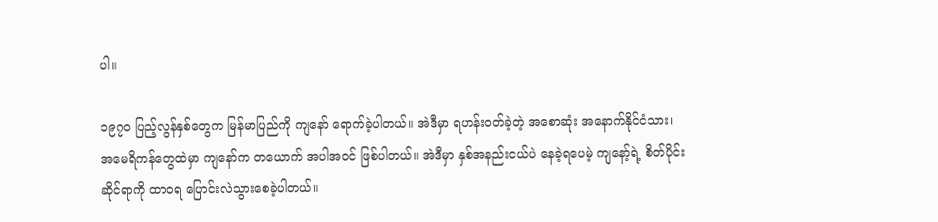ပါ။

၁၉၇၀ ပြည့်လွန်နှစ်တွေက မြန်မာပြည်ကို ကျနော် ရောက်ခဲ့ပါတယ်။ အဲဒီမှာ ရဟန်းဝတ်ခဲ့တဲ့ အစောဆုံး အနောက်နိုင်ငံသား၊ အမေရိကန်တွေထဲမှာ ကျနော်က တယောက် အပါအဝင် ဖြစ်ပါတယ်။ အဲဒီမှာ နှစ်အနည်းငယ်ပဲ နေခဲ့ရပေမဲ့ ကျနော့်ရဲ့ စိတ်ပိုင်းဆိုင်ရာကို ထာဝရ ပြောင်းလဲသွားစေခဲ့ပါတယ်။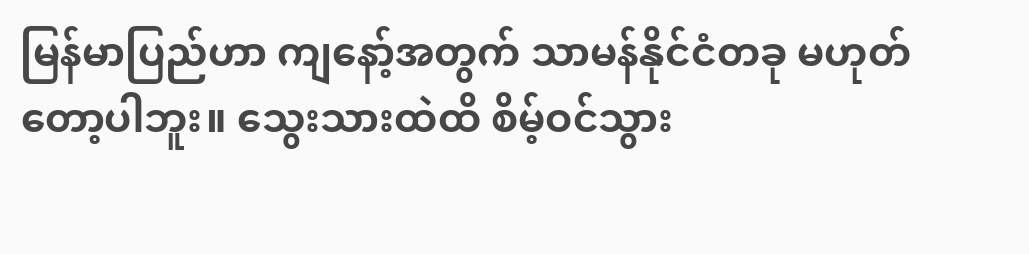မြန်မာပြည်ဟာ ကျနော့်အတွက် သာမန်နိုင်ငံတခု မဟုတ်တော့ပါဘူး။ သွေးသားထဲထိ စိမ့်ဝင်သွား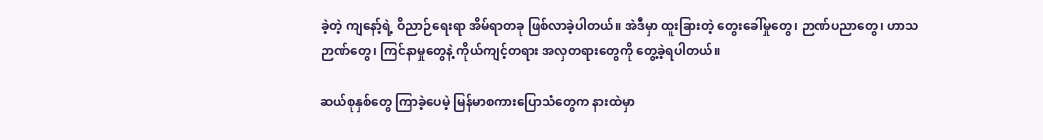ခဲ့တဲ့ ကျနော့်ရဲ့ ဝိညာဉ်ရေးရာ အိမ်ရာတခု ဖြစ်လာခဲ့ပါတယ်။ အဲဒီမှာ ထူးခြားတဲ့ တွေးခေါ်မှုတွေ၊ ဉာဏ်ပညာတွေ၊ ဟာသဉာဏ်တွေ၊ ကြင်နာမှုတွေနဲ့ ကိုယ်ကျင့်တရား အလှတရားတွေကို တွေ့ခဲ့ရပါတယ်။

ဆယ်စုနှစ်တွေ ကြာခဲ့ပေမဲ့ မြန်မာစကားပြောသံတွေက နားထဲမှာ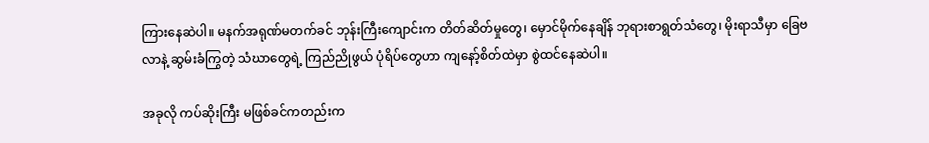ကြားနေဆဲပါ။ မနက်အရုဏ်မတက်ခင် ဘုန်းကြီးကျောင်းက တိတ်ဆိတ်မှုတွေ၊ မှောင်မိုက်နေချိန် ဘုရားစာရွတ်သံတွေ၊ မိုးရာသီမှာ ခြေဗလာနဲ့ ဆွမ်းခံကြွတဲ့ သံဃာတွေရဲ့ ကြည်ညိုဖွယ် ပုံရိပ်တွေဟာ ကျနော့်စိတ်ထဲမှာ စွဲထင်နေဆဲပါ။

အခုလို ကပ်ဆိုးကြီး မဖြစ်ခင်ကတည်းက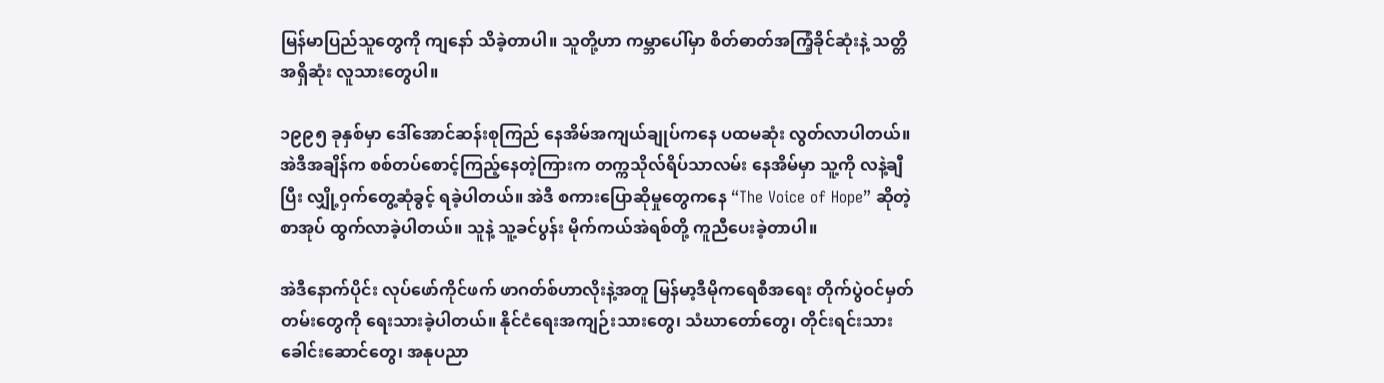မြန်မာပြည်သူတွေကို ကျနော် သိခဲ့တာပါ။ သူတို့ဟာ ကမ္ဘာပေါ်မှာ စိတ်ဓာတ်အကြံ့ခိုင်ဆုံးနဲ့ သတ္တိအရှိဆုံး လူသားတွေပါ။

၁၉၉၅ ခုနှစ်မှာ ဒေါ်အောင်ဆန်းစုကြည် နေအိမ်အကျယ်ချုပ်ကနေ ပထမဆုံး လွတ်လာပါတယ်။ အဲဒီအချိန်က စစ်တပ်စောင့်ကြည့်နေတဲ့ကြားက တက္ကသိုလ်ရိပ်သာလမ်း နေအိမ်မှာ သူ့ကို လနဲ့ချီပြီး လျှို့ဝှက်တွေ့ဆုံခွင့် ရခဲ့ပါတယ်။ အဲဒီ စကားပြောဆိုမှုတွေကနေ “The Voice of Hope” ဆိုတဲ့ စာအုပ် ထွက်လာခဲ့ပါတယ်။ သူနဲ့ သူ့ခင်ပွန်း မိုက်ကယ်အဲရစ်တို့ ကူညီပေးခဲ့တာပါ။

အဲဒီနောက်ပိုင်း လုပ်ဖော်ကိုင်ဖက် ဖာဂတ်စ်ဟာလိုးနဲ့အတူ မြန်မာ့ဒီမိုကရေစီအရေး တိုက်ပွဲဝင်မှတ်တမ်းတွေကို ရေးသားခဲ့ပါတယ်။ နိုင်ငံရေးအကျဉ်းသားတွေ၊ သံဃာတော်တွေ၊ တိုင်းရင်းသားခေါင်းဆောင်တွေ၊ အနုပညာ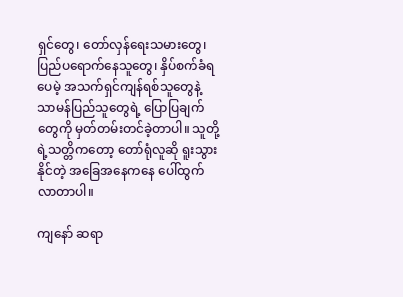ရှင်တွေ၊ တော်လှန်ရေးသမားတွေ၊ ပြည်ပရောက်နေသူတွေ၊ နှိပ်စက်ခံရပေမဲ့ အသက်ရှင်ကျန်ရစ်သူတွေနဲ့ သာမန်ပြည်သူတွေရဲ့ ပြောပြချက်တွေကို မှတ်တမ်းတင်ခဲ့တာပါ။ သူတို့ရဲ့သတ္တိကတော့ တော်ရုံလူဆို ရူးသွားနိုင်တဲ့ အခြေအနေကနေ ပေါ်ထွက်လာတာပါ။

ကျနော် ဆရာ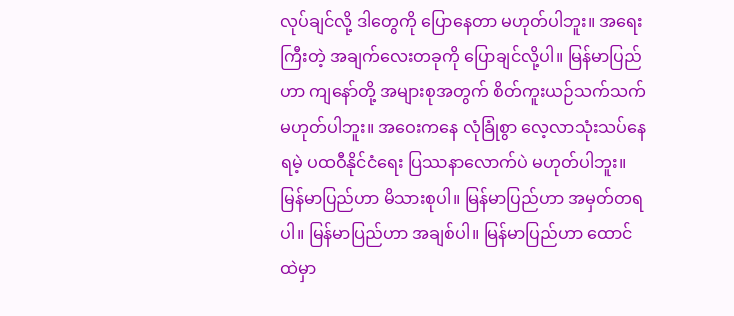လုပ်ချင်လို့ ဒါတွေကို ပြောနေတာ မဟုတ်ပါဘူး။ အရေးကြီးတဲ့ အချက်လေးတခုကို ပြောချင်လို့ပါ။ မြန်မာပြည်ဟာ ကျနော်တို့ အများစုအတွက် စိတ်ကူးယဉ်သက်သက် မဟုတ်ပါဘူး။ အဝေးကနေ လုံခြုံစွာ လေ့လာသုံးသပ်နေရမဲ့ ပထဝီနိုင်ငံရေး ပြဿနာလောက်ပဲ မဟုတ်ပါဘူး။ မြန်မာပြည်ဟာ မိသားစုပါ။ မြန်မာပြည်ဟာ အမှတ်တရပါ။ မြန်မာပြည်ဟာ အချစ်ပါ။ မြန်မာပြည်ဟာ ထောင်ထဲမှာ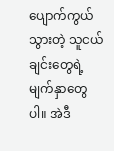ပျောက်ကွယ်သွားတဲ့ သူငယ်ချင်းတွေရဲ့ မျက်နှာတွေပါ။ အဲဒီ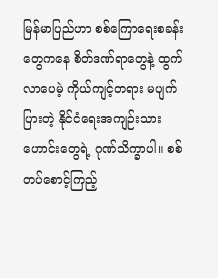မြန်မာပြည်ဟာ စစ်ကြောရေးစခန်းတွေကနေ စိတ်ဒဏ်ရာတွေနဲ့ ထွက်လာပေမဲ့ ကိုယ်ကျင့်တရား မပျက်ပြားတဲ့ နိုင်ငံရေးအကျဉ်းသားဟောင်းတွေရဲ့ ဂုဏ်သိက္ခာပါ။ စစ်တပ်စောင့်ကြည့်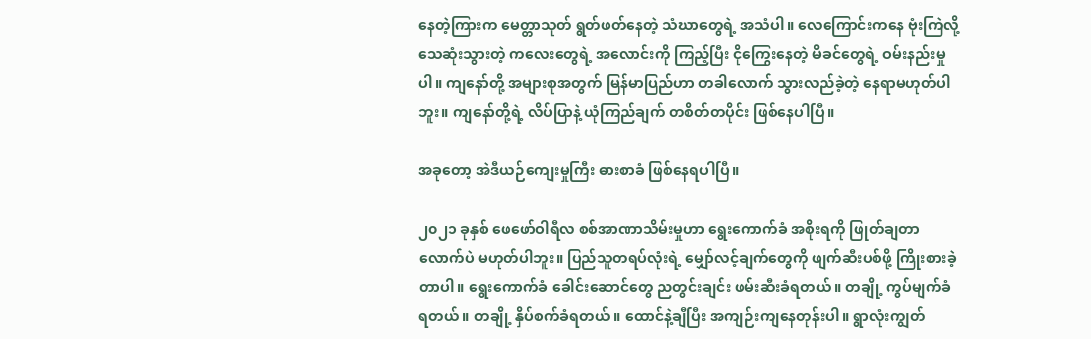နေတဲ့ကြားက မေတ္တာသုတ် ရွတ်ဖတ်နေတဲ့ သံဃာတွေရဲ့ အသံပါ။ လေကြောင်းကနေ ဗုံးကြဲလို့ သေဆုံးသွားတဲ့ ကလေးတွေရဲ့ အလောင်းကို ကြည့်ပြီး ငိုကြွေးနေတဲ့ မိခင်တွေရဲ့ ဝမ်းနည်းမှုပါ။ ကျနော်တို့ အများစုအတွက် မြန်မာပြည်ဟာ တခါလောက် သွားလည်ခဲ့တဲ့ နေရာမဟုတ်ပါဘူး။ ကျနော်တို့ရဲ့ လိပ်ပြာနဲ့ ယုံကြည်ချက် တစိတ်တပိုင်း ဖြစ်နေပါပြီ။

အခုတော့ အဲဒီယဉ်ကျေးမှုကြီး ဓားစာခံ ဖြစ်နေရပါပြီ။

၂၀၂၁ ခုနှစ် ဖေဖော်ဝါရီလ စစ်အာဏာသိမ်းမှုဟာ ရွေးကောက်ခံ အစိုးရကို ဖြုတ်ချတာလောက်ပဲ မဟုတ်ပါဘူး။ ပြည်သူတရပ်လုံးရဲ့ မျှော်လင့်ချက်တွေကို ဖျက်ဆီးပစ်ဖို့ ကြိုးစားခဲ့တာပါ။ ရွေးကောက်ခံ ခေါင်းဆောင်တွေ ညတွင်းချင်း ဖမ်းဆီးခံရတယ်။ တချို့ ကွပ်မျက်ခံရတယ်။ တချို့ နှိပ်စက်ခံရတယ်။ ထောင်နဲ့ချီပြီး အကျဉ်းကျနေတုန်းပါ။ ရွာလုံးကျွတ်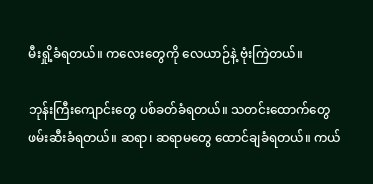မီးရှို့ခံရတယ်။ ကလေးတွေကို လေယာဉ်နဲ့ ဗုံးကြဲတယ်။

ဘုန်းကြီးကျောင်းတွေ ပစ်ခတ်ခံရတယ်။ သတင်းထောက်တွေ ဖမ်းဆီးခံရတယ်။ ဆရာ၊ ဆရာမတွေ ထောင်ချခံရတယ်။ ကယ်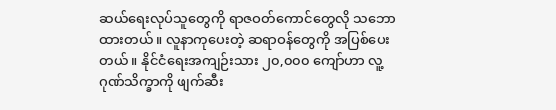ဆယ်ရေးလုပ်သူတွေကို ရာဇဝတ်ကောင်တွေလို သဘောထားတယ်။ လူနာကုပေးတဲ့ ဆရာဝန်တွေကို အပြစ်ပေးတယ်။ နိုင်ငံရေးအကျဉ်းသား ၂၀,၀၀၀ ကျော်ဟာ လူ့ဂုဏ်သိက္ခာကို ဖျက်ဆီး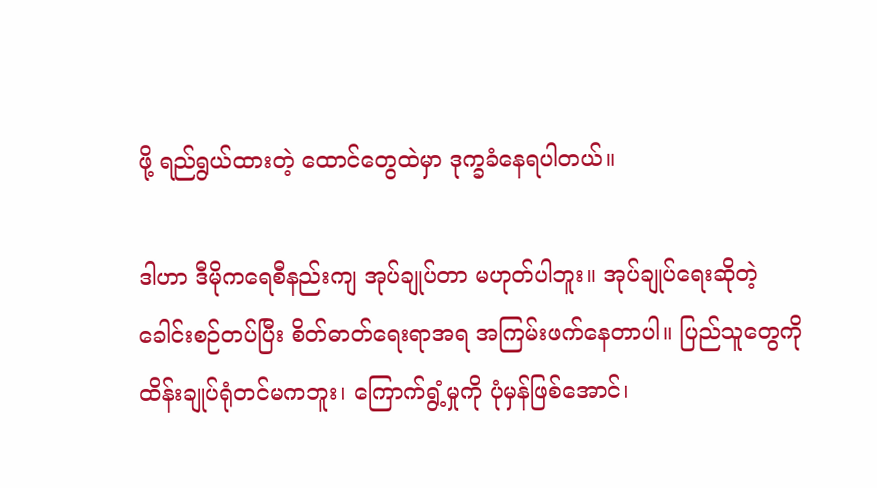ဖို့ ရည်ရွယ်ထားတဲ့ ထောင်တွေထဲမှာ ဒုက္ခခံနေရပါတယ်။

ဒါဟာ ဒီမိုကရေစီနည်းကျ အုပ်ချုပ်တာ မဟုတ်ပါဘူး။ အုပ်ချုပ်ရေးဆိုတဲ့ ခေါင်းစဉ်တပ်ပြီး စိတ်ဓာတ်ရေးရာအရ အကြမ်းဖက်နေတာပါ။ ပြည်သူတွေကို ထိန်းချုပ်ရုံတင်မကဘူး၊ ကြောက်ရွံ့မှုကို ပုံမှန်ဖြစ်အောင်၊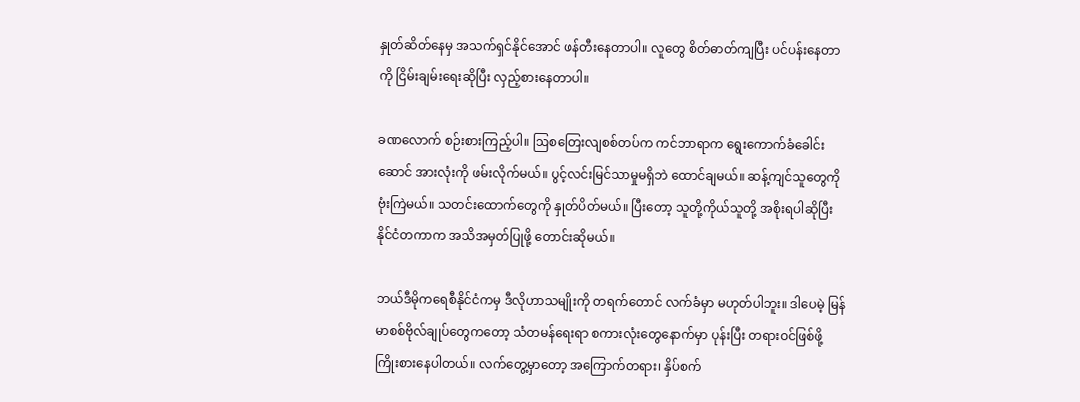နှုတ်ဆိတ်နေမှ အသက်ရှင်နိုင်အောင် ဖန်တီးနေတာပါ။ လူတွေ စိတ်ဓာတ်ကျပြီး ပင်ပန်းနေတာကို ငြိမ်းချမ်းရေးဆိုပြီး လှည့်စားနေတာပါ။

ခဏလောက် စဉ်းစားကြည့်ပါ။ ဩစတြေးလျစစ်တပ်က ကင်ဘာရာက ရွေးကောက်ခံခေါင်းဆောင် အားလုံးကို ဖမ်းလိုက်မယ်။ ပွင့်လင်းမြင်သာမှုမရှိဘဲ ထောင်ချမယ်။ ဆန့်ကျင်သူတွေကို ဗုံးကြဲမယ်။ သတင်းထောက်တွေကို နှုတ်ပိတ်မယ်။ ပြီးတော့ သူတို့ကိုယ်သူတို့ အစိုးရပါဆိုပြီး နိုင်ငံတကာက အသိအမှတ်ပြုဖို့ တောင်းဆိုမယ်။

ဘယ်ဒီမိုကရေစီနိုင်ငံကမှ ဒီလိုဟာသမျိုးကို တရက်တောင် လက်ခံမှာ မဟုတ်ပါဘူး။ ဒါပေမဲ့ မြန်မာစစ်ဗိုလ်ချုပ်တွေကတော့ သံတမန်ရေးရာ စကားလုံးတွေနောက်မှာ ပုန်းပြီး တရားဝင်ဖြစ်ဖို့ ကြိုးစားနေပါတယ်။ လက်တွေ့မှာတော့ အကြောက်တရား၊ နှိပ်စက်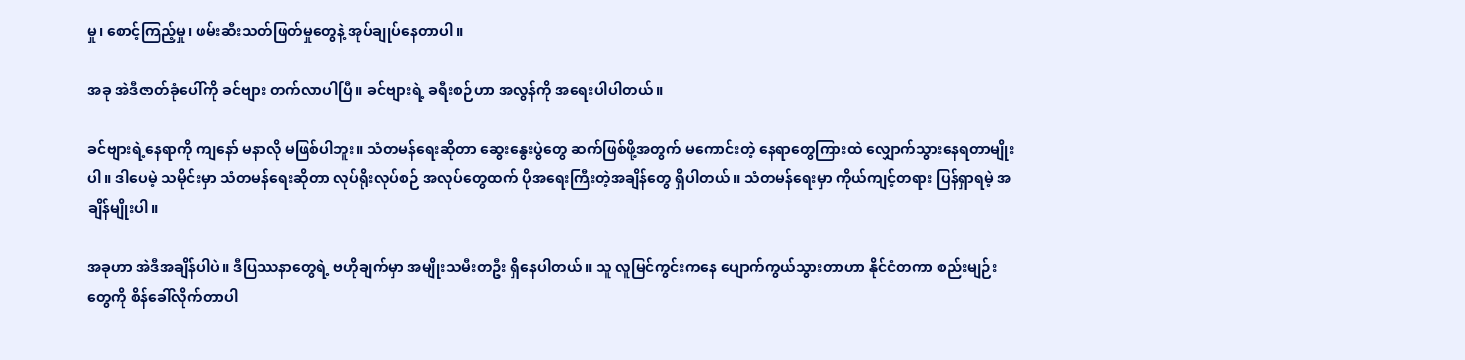မှု၊ စောင့်ကြည့်မှု၊ ဖမ်းဆီးသတ်ဖြတ်မှုတွေနဲ့ အုပ်ချုပ်နေတာပါ။

အခု အဲဒီဇာတ်ခုံပေါ်ကို ခင်ဗျား တက်လာပါပြီ။ ခင်ဗျားရဲ့ ခရီးစဉ်ဟာ အလွန်ကို အရေးပါပါတယ်။

ခင်ဗျားရဲ့နေရာကို ကျနော် မနာလို မဖြစ်ပါဘူး။ သံတမန်ရေးဆိုတာ ဆွေးနွေးပွဲတွေ ဆက်ဖြစ်ဖို့အတွက် မကောင်းတဲ့ နေရာတွေကြားထဲ လျှောက်သွားနေရတာမျိုးပါ။ ဒါပေမဲ့ သမိုင်းမှာ သံတမန်ရေးဆိုတာ လုပ်ရိုးလုပ်စဉ် အလုပ်တွေထက် ပိုအရေးကြီးတဲ့အချိန်တွေ ရှိပါတယ်။ သံတမန်ရေးမှာ ကိုယ်ကျင့်တရား ပြန်ရှာရမဲ့ အချိန်မျိုးပါ။

အခုဟာ အဲဒီအချိန်ပါပဲ။ ဒီပြဿနာတွေရဲ့ ဗဟိုချက်မှာ အမျိုးသမီးတဦး ရှိနေပါတယ်။ သူ လူမြင်ကွင်းကနေ ပျောက်ကွယ်သွားတာဟာ နိုင်ငံတကာ စည်းမျဉ်းတွေကို စိန်ခေါ်လိုက်တာပါ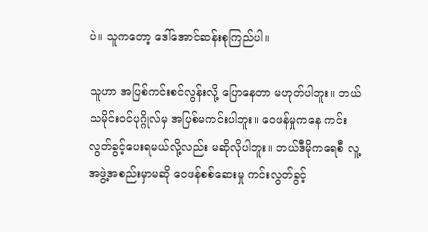ပဲ။ သူကတော့ ဒေါ်အောင်ဆန်းစုကြည်ပါ။

သူဟာ အပြစ်ကင်းစင်လွန်းလို့ ပြောနေတာ မဟုတ်ပါဘူး။ ဘယ်သမိုင်းဝင်ပုဂ္ဂိုလ်မှ အပြစ်မကင်းပါဘူး။ ဝေဖန်မှုကနေ ကင်းလွတ်ခွင့်ပေးရမယ်လို့လည်း မဆိုလိုပါဘူး။ ဘယ်ဒီမိုကရေစီ လူ့အဖွဲ့အစည်းမှာမဆို ဝေဖန်စစ်ဆေးမှု ကင်းလွတ်ခွင့်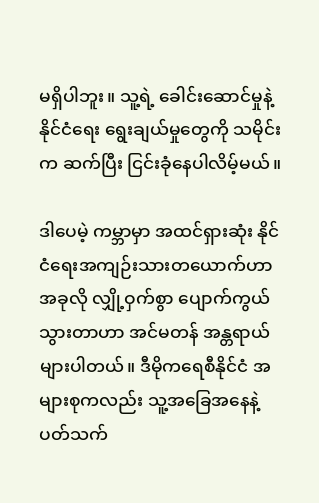မရှိပါဘူး။ သူ့ရဲ့ ခေါင်းဆောင်မှုနဲ့ နိုင်ငံရေး ရွေးချယ်မှုတွေကို သမိုင်းက ဆက်ပြီး ငြင်းခုံနေပါလိမ့်မယ်။

ဒါပေမဲ့ ကမ္ဘာမှာ အထင်ရှားဆုံး နိုင်ငံရေးအကျဉ်းသားတယောက်ဟာ အခုလို လျှို့ဝှက်စွာ ပျောက်ကွယ်သွားတာဟာ အင်မတန် အန္တရာယ်များပါတယ်။ ဒီမိုကရေစီနိုင်ငံ အများစုကလည်း သူ့အခြေအနေနဲ့ ပတ်သက်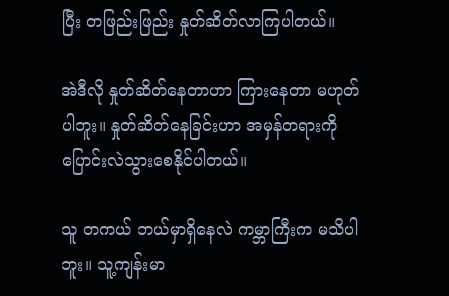ပြီး တဖြည်းဖြည်း နှုတ်ဆိတ်လာကြပါတယ်။

အဲဒီလို နှုတ်ဆိတ်နေတာဟာ ကြားနေတာ မဟုတ်ပါဘူး။ နှုတ်ဆိတ်နေခြင်းဟာ အမှန်တရားကို ပြောင်းလဲသွားစေနိုင်ပါတယ်။

သူ တကယ် ဘယ်မှာရှိနေလဲ ကမ္ဘာကြီးက မသိပါဘူး။ သူ့ကျန်းမာ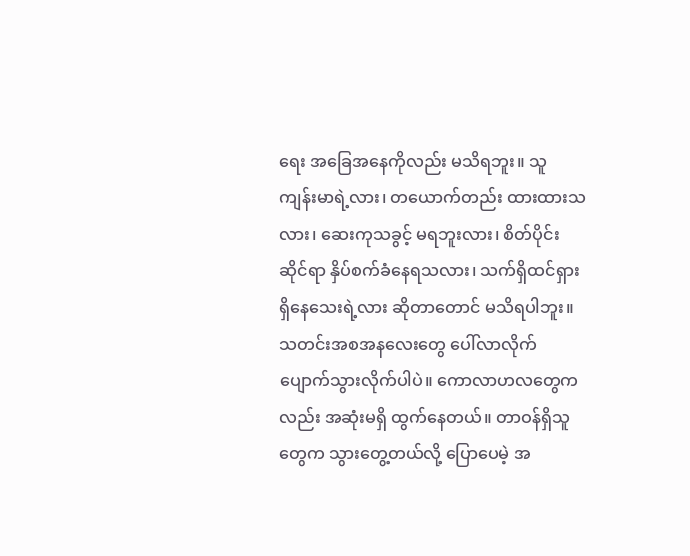ရေး အခြေအနေကိုလည်း မသိရဘူး။ သူ ကျန်းမာရဲ့လား၊ တယောက်တည်း ထားထားသလား၊ ဆေးကုသခွင့် မရဘူးလား၊ စိတ်ပိုင်းဆိုင်ရာ နှိပ်စက်ခံနေရသလား၊ သက်ရှိထင်ရှား ရှိနေသေးရဲ့လား ဆိုတာတောင် မသိရပါဘူး။ သတင်းအစအနလေးတွေ ပေါ်လာလိုက် ပျောက်သွားလိုက်ပါပဲ။ ကောလာဟလတွေကလည်း အဆုံးမရှိ ထွက်နေတယ်။ တာဝန်ရှိသူတွေက သွားတွေ့တယ်လို့ ပြောပေမဲ့ အ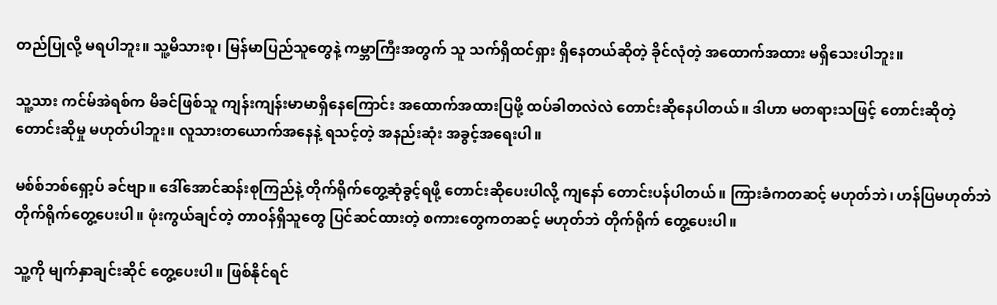တည်ပြုလို့ မရပါဘူး။ သူ့မိသားစု၊ မြန်မာပြည်သူတွေနဲ့ ကမ္ဘာကြီးအတွက် သူ သက်ရှိထင်ရှား ရှိနေတယ်ဆိုတဲ့ ခိုင်လုံတဲ့ အထောက်အထား မရှိသေးပါဘူး။

သူ့သား ကင်မ်အဲရစ်က မိခင်ဖြစ်သူ ကျန်းကျန်းမာမာရှိနေကြောင်း အထောက်အထားပြဖို့ ထပ်ခါတလဲလဲ တောင်းဆိုနေပါတယ်။ ဒါဟာ မတရားသဖြင့် တောင်းဆိုတဲ့ တောင်းဆိုမှု မဟုတ်ပါဘူး။ လူသားတယောက်အနေနဲ့ ရသင့်တဲ့ အနည်းဆုံး အခွင့်အရေးပါ။

မစ်စ်ဘစ်ရှော့ပ် ခင်ဗျာ။ ဒေါ်အောင်ဆန်းစုကြည်နဲ့ တိုက်ရိုက်တွေ့ဆုံခွင့်ရဖို့ တောင်းဆိုပေးပါလို့ ကျနော် တောင်းပန်ပါတယ်။ ကြားခံကတဆင့် မဟုတ်ဘဲ၊ ဟန်ပြမဟုတ်ဘဲ တိုက်ရိုက်တွေ့ပေးပါ။ ဖုံးကွယ်ချင်တဲ့ တာဝန်ရှိသူတွေ ပြင်ဆင်ထားတဲ့ စကားတွေကတဆင့် မဟုတ်ဘဲ တိုက်ရိုက် တွေ့ပေးပါ။

သူ့ကို မျက်နှာချင်းဆိုင် တွေ့ပေးပါ။ ဖြစ်နိုင်ရင်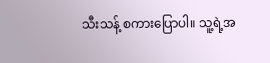သီးသန့် စကားပြောပါ။ သူ့ရဲ့အ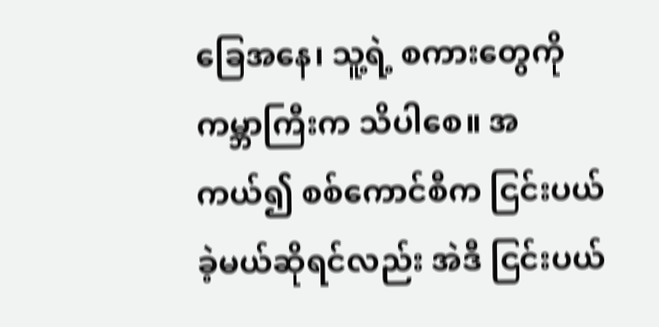ခြေအနေ၊ သူ့ရဲ့ စကားတွေကို ကမ္ဘာကြီးက သိပါစေ။ အကယ်၍ စစ်ကောင်စီက ငြင်းပယ်ခဲ့မယ်ဆိုရင်လည်း အဲဒီ ငြင်းပယ်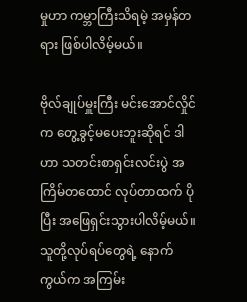မှုဟာ ကမ္ဘာကြီးသိရမဲ့ အမှန်တရား ဖြစ်ပါလိမ့်မယ်။

ဗိုလ်ချုပ်မှူးကြီး မင်းအောင်လှိုင်က တွေ့ခွင့်မပေးဘူးဆိုရင် ဒါဟာ သတင်းစာရှင်းလင်းပွဲ အကြိမ်တထောင် လုပ်တာထက် ပိုပြီး အဖြေရှင်းသွားပါလိမ့်မယ်။ သူတို့လုပ်ရပ်တွေရဲ့ နောက်ကွယ်က အကြမ်း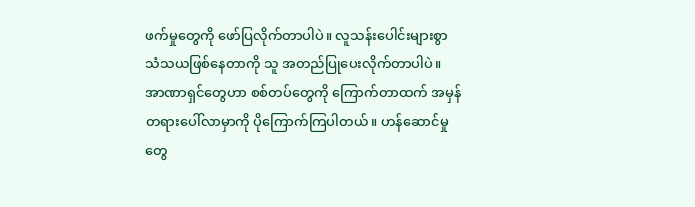ဖက်မှုတွေကို ဖော်ပြလိုက်တာပါပဲ။ လူသန်းပေါင်းများစွာ သံသယဖြစ်နေတာကို သူ အတည်ပြုပေးလိုက်တာပါပဲ။ အာဏာရှင်တွေဟာ စစ်တပ်တွေကို ကြောက်တာထက် အမှန်တရားပေါ်လာမှာကို ပိုကြောက်ကြပါတယ်။ ဟန်ဆောင်မှုတွေ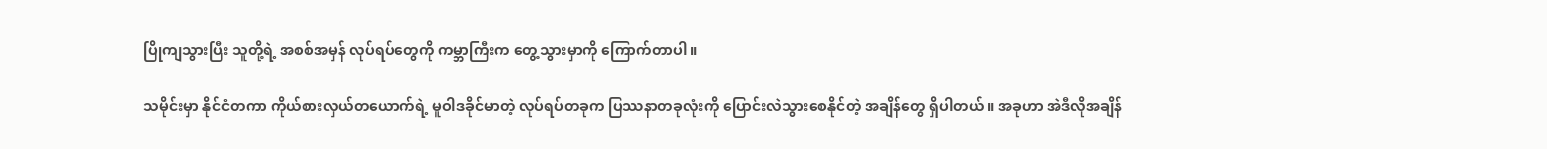ပြိုကျသွားပြီး သူတို့ရဲ့ အစစ်အမှန် လုပ်ရပ်တွေကို ကမ္ဘာကြီးက တွေ့သွားမှာကို ကြောက်တာပါ။

သမိုင်းမှာ နိုင်ငံတကာ ကိုယ်စားလှယ်တယောက်ရဲ့ မူဝါဒခိုင်မာတဲ့ လုပ်ရပ်တခုက ပြဿနာတခုလုံးကို ပြောင်းလဲသွားစေနိုင်တဲ့ အချိန်တွေ ရှိပါတယ်။ အခုဟာ အဲဒီလိုအချိန်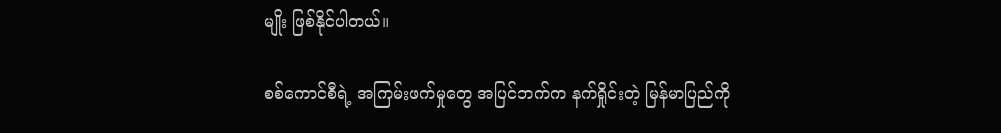မျိုး ဖြစ်နိုင်ပါတယ်။

စစ်ကောင်စီရဲ့ အကြမ်းဖက်မှုတွေ အပြင်ဘက်က နက်ရှိုင်းတဲ့ မြန်မာပြည်ကို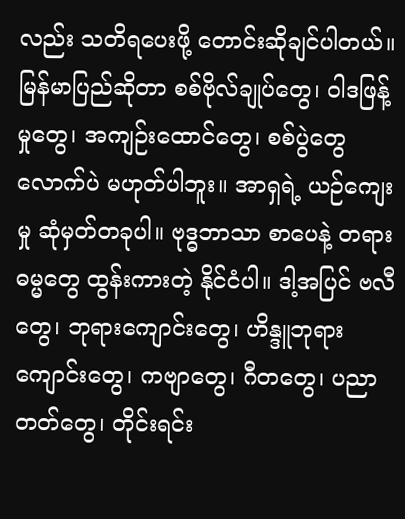လည်း သတိရပေးဖို့ တောင်းဆိုချင်ပါတယ်။ မြန်မာပြည်ဆိုတာ စစ်ဗိုလ်ချုပ်တွေ၊ ဝါဒဖြန့်မှုတွေ၊ အကျဉ်းထောင်တွေ၊ စစ်ပွဲတွေလောက်ပဲ မဟုတ်ပါဘူး။ အာရှရဲ့ ယဉ်ကျေးမှု ဆုံမှတ်တခုပါ။ ဗုဒ္ဓဘာသာ စာပေနဲ့ တရားဓမ္မတွေ ထွန်းကားတဲ့ နိုင်ငံပါ။ ဒါ့အပြင် ဗလီတွေ၊ ဘုရားကျောင်းတွေ၊ ဟိန္ဒူဘုရားကျောင်းတွေ၊ ကဗျာတွေ၊ ဂီတတွေ၊ ပညာတတ်တွေ၊ တိုင်းရင်း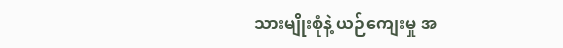သားမျိုးစုံနဲ့ ယဉ်ကျေးမှု အ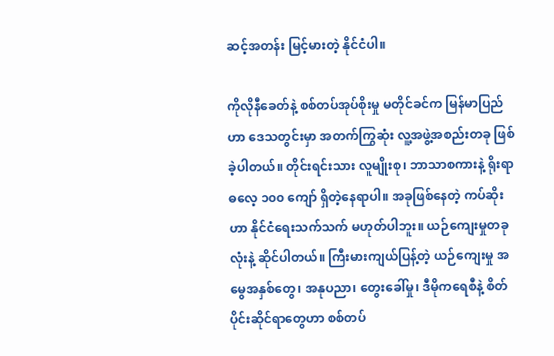ဆင့်အတန်း မြင့်မားတဲ့ နိုင်ငံပါ။

ကိုလိုနီခေတ်နဲ့ စစ်တပ်အုပ်စိုးမှု မတိုင်ခင်က မြန်မာပြည်ဟာ ဒေသတွင်းမှာ အတက်ကြွဆုံး လူ့အဖွဲ့အစည်းတခု ဖြစ်ခဲ့ပါတယ်။ တိုင်းရင်းသား လူမျိုးစု၊ ဘာသာစကားနဲ့ ရိုးရာဓလေ့ ၁၀၀ ကျော် ရှိတဲ့နေရာပါ။ အခုဖြစ်နေတဲ့ ကပ်ဆိုးဟာ နိုင်ငံရေးသက်သက် မဟုတ်ပါဘူး။ ယဉ်ကျေးမှုတခုလုံးနဲ့ ဆိုင်ပါတယ်။ ကြီးမားကျယ်ပြန့်တဲ့ ယဉ်ကျေးမှု အမွေအနှစ်တွေ၊ အနုပညာ၊ တွေးခေါ်မှု၊ ဒီမိုကရေစီနဲ့ စိတ်ပိုင်းဆိုင်ရာတွေဟာ စစ်တပ်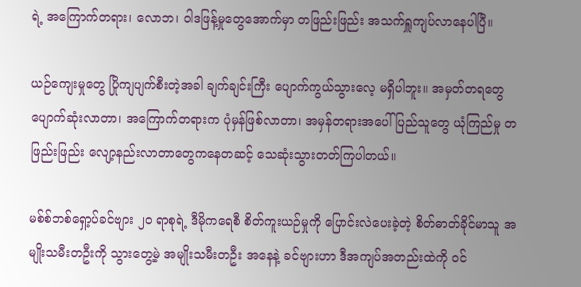ရဲ့ အကြောက်တရား၊ လောဘ၊ ဝါဒဖြန့်မှုတွေအောက်မှာ တဖြည်းဖြည်း အသက်ရှူကျပ်လာနေပါပြီ။

ယဉ်ကျေးမှုတွေ ပြိုကျပျက်စီးတဲ့အခါ ချက်ချင်းကြီး ပျောက်ကွယ်သွားလေ့ မရှိပါဘူး။ အမှတ်တရတွေ ပျောက်ဆုံးလာတာ၊ အကြောက်တရားက ပုံမှန်ဖြစ်လာတာ၊ အမှန်တရားအပေါ် ပြည်သူတွေ ယုံကြည်မှု တဖြည်းဖြည်း လျော့နည်းလာတာတွေကနေတဆင့် သေဆုံးသွားတတ်ကြပါတယ်။

မစ်စ်ဘစ်ရှော့ပ်ခင်ဗျား ၂၀ ရာစုရဲ့ ဒီမိုကရေစီ စိတ်ကူးယဉ်မှုကို ပြောင်းလဲပေးခဲ့တဲ့ စိတ်ဓာတ်ခိုင်မာသူ အမျိုးသမီးတဦးကို သွားတွေ့မဲ့ အမျိုးသမီးတဦး အနေနဲ့ ခင်ဗျားဟာ ဒီအကျပ်အတည်းထဲကို ဝင်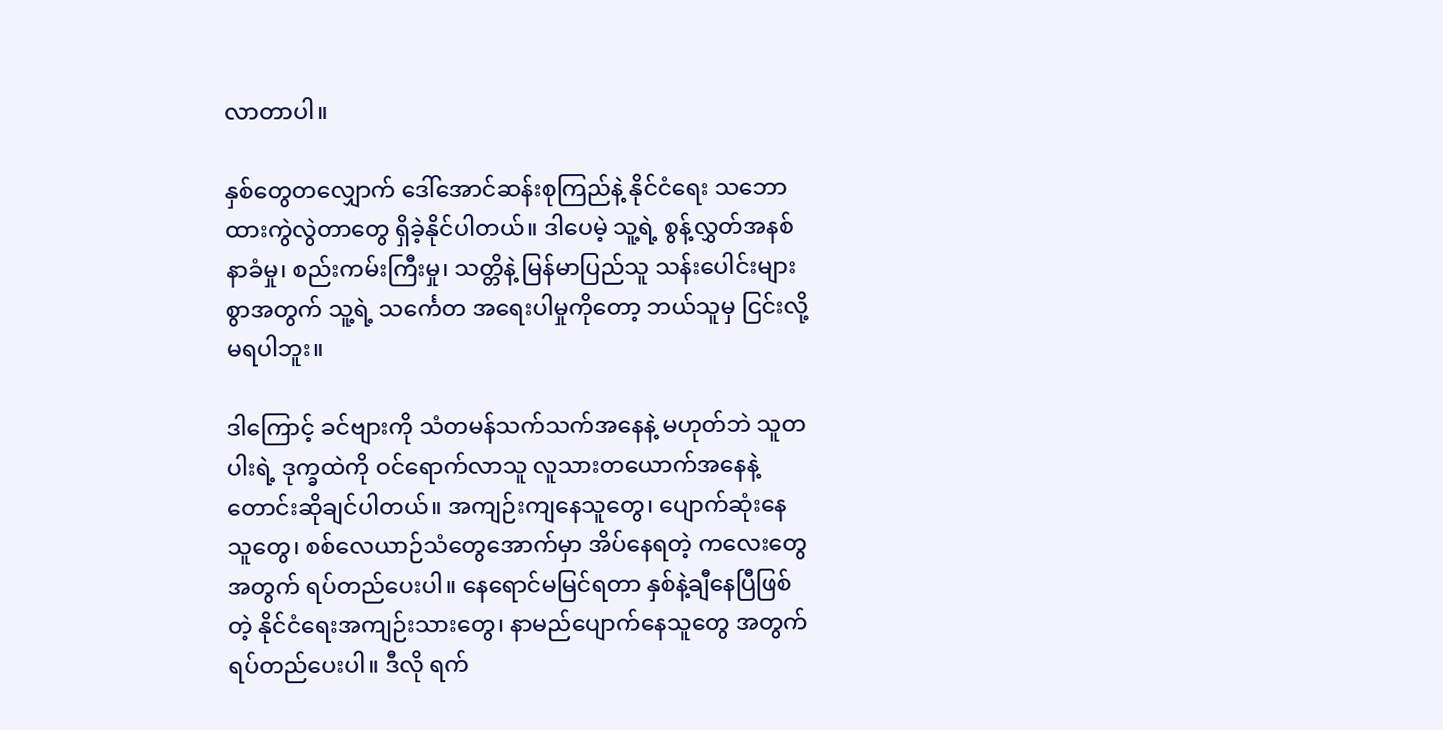လာတာပါ။

နှစ်တွေတလျှောက် ဒေါ်အောင်ဆန်းစုကြည်နဲ့ နိုင်ငံရေး သဘောထားကွဲလွဲတာတွေ ရှိခဲ့နိုင်ပါတယ်။ ဒါပေမဲ့ သူ့ရဲ့ စွန့်လွှတ်အနစ်နာခံမှု၊ စည်းကမ်းကြီးမှု၊ သတ္တိနဲ့ မြန်မာပြည်သူ သန်းပေါင်းများစွာအတွက် သူ့ရဲ့ သင်္ကေတ အရေးပါမှုကိုတော့ ဘယ်သူမှ ငြင်းလို့မရပါဘူး။

ဒါကြောင့် ခင်ဗျားကို သံတမန်သက်သက်အနေနဲ့ မဟုတ်ဘဲ သူတပါးရဲ့ ဒုက္ခထဲကို ဝင်ရောက်လာသူ လူသားတယောက်အနေနဲ့ တောင်းဆိုချင်ပါတယ်။ အကျဉ်းကျနေသူတွေ၊ ပျောက်ဆုံးနေသူတွေ၊ စစ်လေယာဉ်သံတွေအောက်မှာ အိပ်နေရတဲ့ ကလေးတွေအတွက် ရပ်တည်ပေးပါ။ နေရောင်မမြင်ရတာ နှစ်နဲ့ချီနေပြီဖြစ်တဲ့ နိုင်ငံရေးအကျဉ်းသားတွေ၊ နာမည်ပျောက်နေသူတွေ အတွက် ရပ်တည်ပေးပါ။ ဒီလို ရက်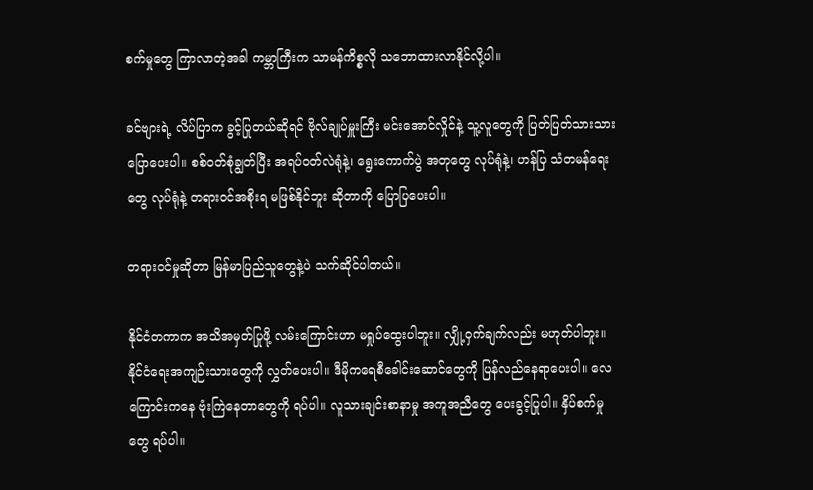စက်မှုတွေ ကြာလာတဲ့အခါ ကမ္ဘာကြီးက သာမန်ကိစ္စလို သဘောထားလာနိုင်လို့ပါ။

ခင်ဗျားရဲ့ လိပ်ပြာက ခွင့်ပြုတယ်ဆိုရင် ဗိုလ်ချုပ်မှူးကြီး မင်းအောင်လှိုင်နဲ့ သူ့လူတွေကို ပြတ်ပြတ်သားသား ပြောပေးပါ။ စစ်ဝတ်စုံချွတ်ပြီး အရပ်ဝတ်လဲရုံနဲ့၊ ရွေးကောက်ပွဲ အတုတွေ လုပ်ရုံနဲ့၊ ဟန်ပြ သံတမန်ရေးတွေ လုပ်ရုံနဲ့ တရားဝင်အစိုးရ မဖြစ်နိုင်ဘူး ဆိုတာကို ပြောပြပေးပါ။

တရားဝင်မှုဆိုတာ မြန်မာပြည်သူတွေနဲ့ပဲ သက်ဆိုင်ပါတယ်။

နိုင်ငံတကာက အသိအမှတ်ပြုဖို့ လမ်းကြောင်းဟာ မရှုပ်ထွေးပါဘူး။ လျှို့ဝှက်ချက်လည်း မဟုတ်ပါဘူး။ နိုင်ငံရေးအကျဉ်းသားတွေကို လွှတ်ပေးပါ။ ဒီမိုကရေစီခေါင်းဆောင်တွေကို ပြန်လည်နေရာပေးပါ။ လေကြောင်းကနေ ဗုံးကြဲနေတာတွေကို ရပ်ပါ။ လူသားချင်းစာနာမှု အကူအညီတွေ ပေးခွင့်ပြုပါ။ နှိပ်စက်မှုတွေ ရပ်ပါ။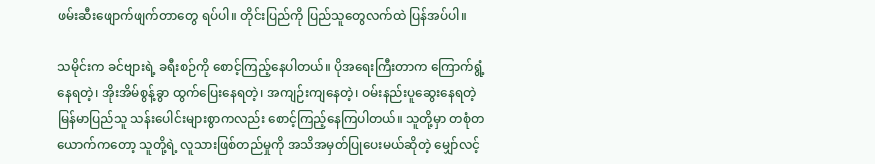ဖမ်းဆီးဖျောက်ဖျက်တာတွေ ရပ်ပါ။ တိုင်းပြည်ကို ပြည်သူတွေလက်ထဲ ပြန်အပ်ပါ။

သမိုင်းက ခင်ဗျားရဲ့ ခရီးစဉ်ကို စောင့်ကြည့်နေပါတယ်။ ပိုအရေးကြီးတာက ကြောက်ရွံ့နေရတဲ့၊ အိုးအိမ်စွန့်ခွာ ထွက်ပြေးနေရတဲ့၊ အကျဉ်းကျနေတဲ့၊ ဝမ်းနည်းပူဆွေးနေရတဲ့ မြန်မာပြည်သူ သန်းပေါင်းများစွာကလည်း စောင့်ကြည့်နေကြပါတယ်။ သူတို့မှာ တစုံတယောက်ကတော့ သူတို့ရဲ့ လူသားဖြစ်တည်မှုကို အသိအမှတ်ပြုပေးမယ်ဆိုတဲ့ မျှော်လင့်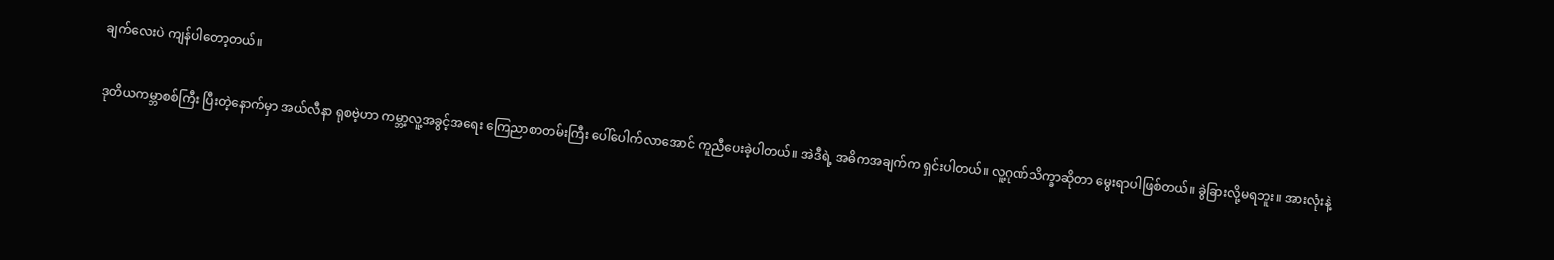ချက်လေးပဲ ကျန်ပါတော့တယ်။

ဒုတိယကမ္ဘာစစ်ကြီး ပြီးတဲ့နောက်မှာ အယ်လီနာ ရုစဗဲ့ဟာ ကမ္ဘာ့လူ့အခွင့်အရေး ကြေညာစာတမ်းကြီး ပေါ်ပေါက်လာအောင် ကူညီပေးခဲ့ပါတယ်။ အဲဒီရဲ့ အဓိကအချက်က ရှင်းပါတယ်။ လူ့ဂုဏ်သိက္ခာဆိုတာ မွေးရာပါဖြစ်တယ်။ ခွဲခြားလို့မရဘူး။ အားလုံးနဲ့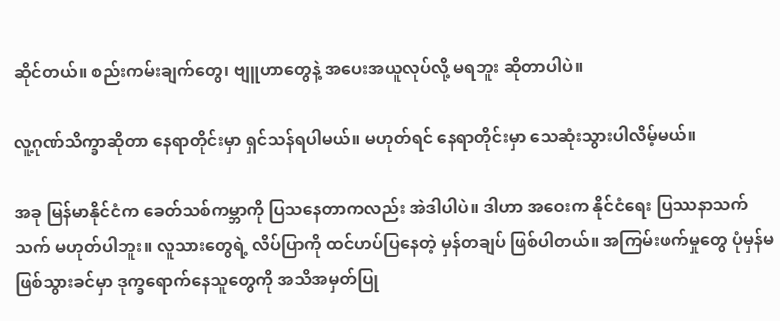ဆိုင်တယ်။ စည်းကမ်းချက်တွေ၊ ဗျူဟာတွေနဲ့ အပေးအယူလုပ်လို့ မရဘူး ဆိုတာပါပဲ။

လူ့ဂုဏ်သိက္ခာဆိုတာ နေရာတိုင်းမှာ ရှင်သန်ရပါမယ်။ မဟုတ်ရင် နေရာတိုင်းမှာ သေဆုံးသွားပါလိမ့်မယ်။

အခု မြန်မာနိုင်ငံက ခေတ်သစ်ကမ္ဘာကို ပြသနေတာကလည်း အဲဒါပါပဲ။ ဒါဟာ အဝေးက နိုင်ငံရေး ပြဿနာသက်သက် မဟုတ်ပါဘူး။ လူသားတွေရဲ့ လိပ်ပြာကို ထင်ဟပ်ပြနေတဲ့ မှန်တချပ် ဖြစ်ပါတယ်။ အကြမ်းဖက်မှုတွေ ပုံမှန်မဖြစ်သွားခင်မှာ ဒုက္ခရောက်နေသူတွေကို အသိအမှတ်ပြု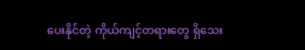ပေးနိုင်တဲ့ ကိုယ်ကျင့်တရားတွေ ရှိသေး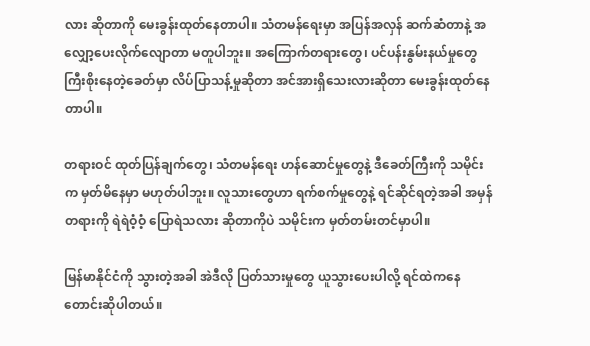လား ဆိုတာကို မေးခွန်းထုတ်နေတာပါ။ သံတမန်ရေးမှာ အပြန်အလှန် ဆက်ဆံတာနဲ့ အလျှော့ပေးလိုက်လျောတာ မတူပါဘူး။ အကြောက်တရားတွေ၊ ပင်ပန်းနွမ်းနယ်မှုတွေ ကြီးစိုးနေတဲ့ခေတ်မှာ လိပ်ပြာသန့်မှုဆိုတာ အင်အားရှိသေးလားဆိုတာ မေးခွန်းထုတ်နေတာပါ။

တရားဝင် ထုတ်ပြန်ချက်တွေ၊ သံတမန်ရေး ဟန်ဆောင်မှုတွေနဲ့ ဒီခေတ်ကြီးကို သမိုင်းက မှတ်မိနေမှာ မဟုတ်ပါဘူး။ လူသားတွေဟာ ရက်စက်မှုတွေနဲ့ ရင်ဆိုင်ရတဲ့အခါ အမှန်တရားကို ရဲရဲဝံ့ဝံ့ ပြောရဲသလား ဆိုတာကိုပဲ သမိုင်းက မှတ်တမ်းတင်မှာပါ။

မြန်မာနိုင်ငံကို သွားတဲ့အခါ အဲဒီလို ပြတ်သားမှုတွေ ယူသွားပေးပါလို့ ရင်ထဲကနေ တောင်းဆိုပါတယ်။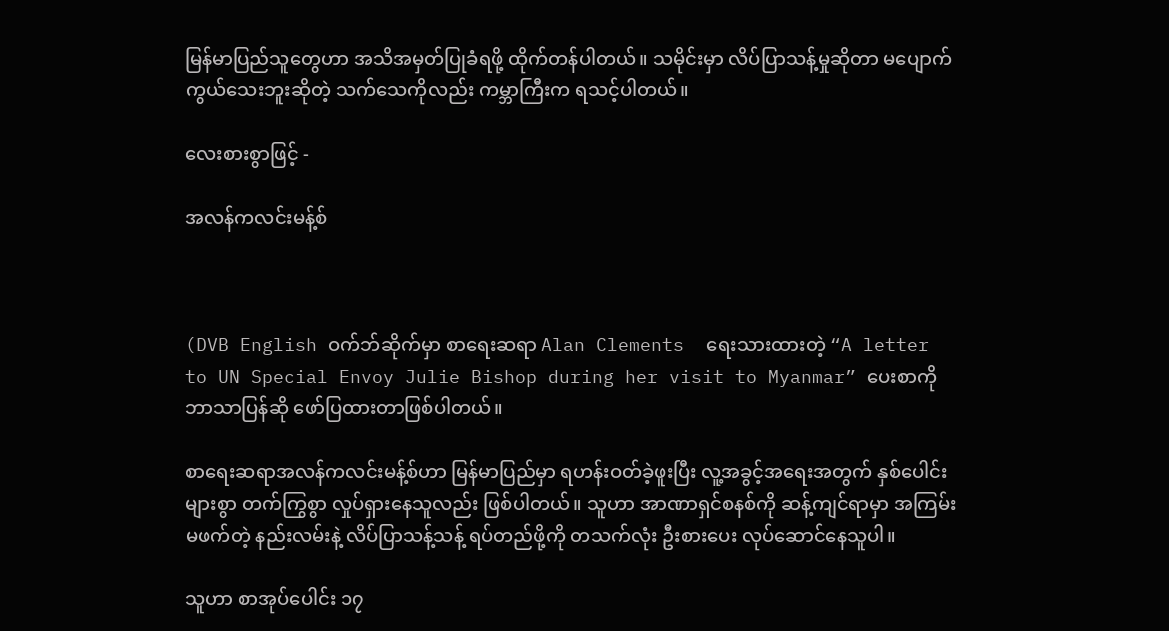မြန်မာပြည်သူတွေဟာ အသိအမှတ်ပြုခံရဖို့ ထိုက်တန်ပါတယ်။ သမိုင်းမှာ လိပ်ပြာသန့်မှုဆိုတာ မပျောက်ကွယ်သေးဘူးဆိုတဲ့ သက်သေကိုလည်း ကမ္ဘာကြီးက ရသင့်ပါတယ်။

လေးစားစွာဖြင့် -

အလန်ကလင်းမန့်စ်



(DVB English ဝက်ဘ်ဆိုက်မှာ စာရေးဆရာ Alan Clements  ရေးသားထားတဲ့ “A letter to UN Special Envoy Julie Bishop during her visit to Myanmar” ပေးစာကို ဘာသာပြန်ဆို ဖော်ပြထားတာဖြစ်ပါတယ်။

စာရေးဆရာအလန်ကလင်းမန့်စ်ဟာ မြန်မာပြည်မှာ ရဟန်းဝတ်ခဲ့ဖူးပြီး လူ့အခွင့်အရေးအတွက် နှစ်ပေါင်းများစွာ တက်ကြွစွာ လှုပ်ရှားနေသူလည်း ဖြစ်ပါတယ်။ သူဟာ အာဏာရှင်စနစ်ကို ဆန့်ကျင်ရာမှာ အကြမ်းမဖက်တဲ့ နည်းလမ်းနဲ့ လိပ်ပြာသန့်သန့် ရပ်တည်ဖို့ကို တသက်လုံး ဦးစားပေး လုပ်ဆောင်နေသူပါ။

သူဟာ စာအုပ်ပေါင်း ၁၇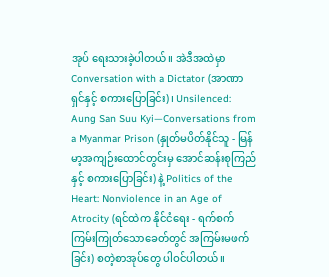အုပ် ရေးသားခဲ့ပါတယ်။ အဲဒီအထဲမှာ Conversation with a Dictator (အာဏာရှင်နှင့် စကားပြောခြင်း)၊ Unsilenced: Aung San Suu Kyi—Conversations from a Myanmar Prison (နှုတ်မပိတ်နိုင်သူ - မြန်မာ့အကျဉ်းထောင်တွင်းမှ အောင်ဆန်းစုကြည်နှင့် စကားပြောခြင်း) နဲ့ Politics of the Heart: Nonviolence in an Age of Atrocity (ရင်ထဲက နိုင်ငံရေး - ရက်စက်ကြမ်းကြုတ်သောခေတ်တွင် အကြမ်းမဖက်ခြင်း) စတဲ့စာအုပ်တွေ ပါဝင်ပါတယ်။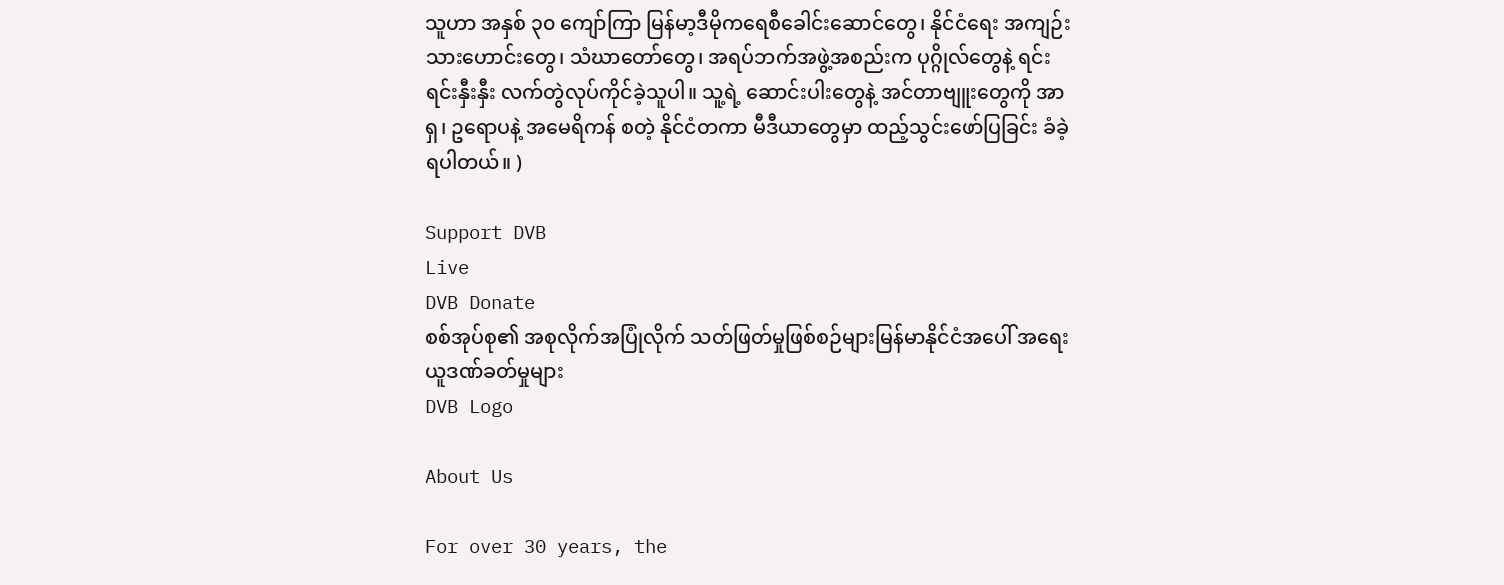သူဟာ အနှစ် ၃၀ ကျော်ကြာ မြန်မာ့ဒီမိုကရေစီခေါင်းဆောင်တွေ၊ နိုင်ငံရေး အကျဉ်းသားဟောင်းတွေ၊ သံဃာတော်တွေ၊ အရပ်ဘက်အဖွဲ့အစည်းက ပုဂ္ဂိုလ်တွေနဲ့ ရင်းရင်းနှီးနှီး လက်တွဲလုပ်ကိုင်ခဲ့သူပါ။ သူ့ရဲ့ ဆောင်းပါးတွေနဲ့ အင်တာဗျူးတွေကို အာရှ၊ ဥရောပနဲ့ အမေရိကန် စတဲ့ နိုင်ငံတကာ မီဒီယာတွေမှာ ထည့်သွင်းဖော်ပြခြင်း ခံခဲ့ရပါတယ်။ )

Support DVB
Live
DVB Donate
စစ်အုပ်စု၏ အစုလိုက်အပြုံလိုက် သတ်ဖြတ်မှုဖြစ်စဉ်များမြန်မာနိုင်ငံအပေါ် အရေးယူဒဏ်ခတ်မှုများ
DVB Logo

About Us

For over 30 years, the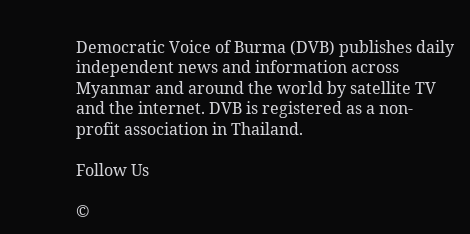Democratic Voice of Burma (DVB) publishes daily independent news and information across Myanmar and around the world by satellite TV and the internet. DVB is registered as a non-profit association in Thailand.

Follow Us

©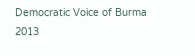Democratic Voice of Burma 2013